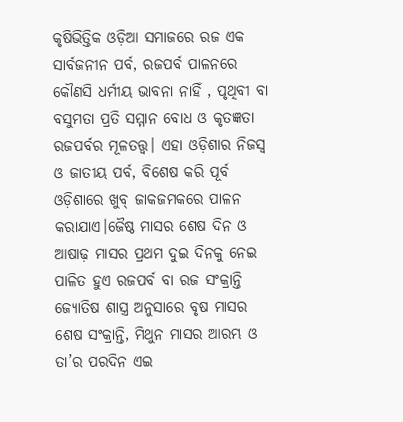କୃଷିଭିତ୍ତିକ ଓଡ଼ିଆ ସମାଜରେ ରଜ ଏକ ସାର୍ବଜନୀନ ପର୍ବ, ରଜପର୍ବ ପାଳନରେ କୌଣସି ଧର୍ମୀୟ ଭାବନା ନାହିଁ , ପୃଥିବୀ ବା ବସୁମତା ପ୍ରତି ସମ୍ମାନ ବୋଧ ଓ କୃତଜ୍ଞତା ରଜପର୍ବର ମୂଳତତ୍ତ୍ଵ। ଏହା ଓଡ଼ିଶାର ନିଜସ୍ଵ ଓ ଜାତୀୟ ପର୍ବ, ବିଶେଷ କରି ପୂର୍ବ ଓଡ଼ିଶାରେ ଖୁବ୍ ଜାକଜମକରେ ପାଳନ କରାଯାଏ।ଜୈଷ୍ଠ ମାସର ଶେଷ ଦିନ ଓ ଆଷାଢ଼ ମାସର ପ୍ରଥମ ଦୁଇ ଦିନକୁ ନେଇ ପାଳିତ ହୁଏ ରଜପର୍ବ ବା ରଜ ସଂକ୍ରାନ୍ତି ଜ୍ୟୋତିଷ ଶାସ୍ତ୍ର ଅନୁସାରେ ବୃଷ ମାସର ଶେଷ ସଂକ୍ରାନ୍ତି, ମିଥୁନ ମାସର ଆରମ୍ଭ ଓ ତା’ର ପରଦିନ ଏଇ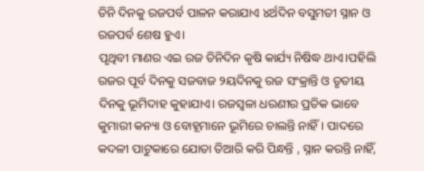ତିନି ଦିନକୁ ରଜପର୍ବ ପାଳନ କରାଯାଏ ୪ର୍ଥଦିନ ବସୁମତୀ ସ୍ନାନ ଓ ରଜପର୍ବ ଶେଷ ହୁଏ।
ପୃଥିବୀ ମାଣର ଏଇ ରଜ ତିନିଦିନ କୃଷି କାର୍ଯ୍ୟ ନିଷିଦ୍ଧ ଥାଏ।ପହିଲି ରଜର ପୂର୍ବ ଦିନକୁ ସଜବାଜ ୨ୟଦିନକୁ ରଜ ସଂକ୍ରାନ୍ତି ଓ ତୃତୀୟ ଦିନକୁ ଭୂମିଦାହ କୁହାଯାଏ। ରଜସ୍ଵଳା ଧରଣୀର ପ୍ରତିକ ଭାବେ କୁମାରୀ କନ୍ୟା ଓ ବୋହୂମାନେ ଭୂମିରେ ଚାଲନ୍ତି ନାହିଁ। ପାଦରେ କଦଳୀ ପାଟୁକାରେ ଯୋତା ତିଆରି କରି ପିନ୍ଧନ୍ତି , ସ୍ନାନ କରନ୍ତି ନାହିଁ,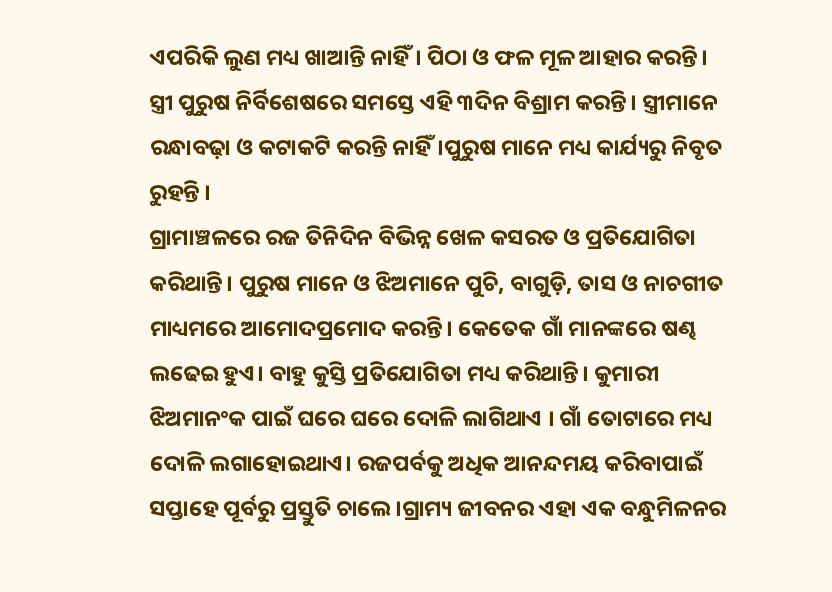ଏପରିକି ଲୁଣ ମଧ୍ୟ ଖାଆନ୍ତି ନାହିଁ। ପିଠା ଓ ଫଳ ମୂଳ ଆହାର କରନ୍ତି। ସ୍ତ୍ରୀ ପୁରୁଷ ନିର୍ବିଶେଷରେ ସମସ୍ତେ ଏହି ୩ଦିନ ବିଶ୍ରାମ କରନ୍ତି। ସ୍ତ୍ରୀମାନେ ରନ୍ଧାବଢ଼ା ଓ କଟାକଟି କରନ୍ତି ନାହିଁ।ପୁରୁଷ ମାନେ ମଧ୍ୟ କାର୍ଯ୍ୟରୁ ନିବୃତ ରୁହନ୍ତି ।
ଗ୍ରାମାଞ୍ଚଳରେ ରଜ ତିନିଦିନ ବିଭିନ୍ନ ଖେଳ କସରତ ଓ ପ୍ରତିଯୋଗିତା କରିଥାନ୍ତି। ପୁରୁଷ ମାନେ ଓ ଝିଅମାନେ ପୁଚି, ବାଗୁଡ଼ି, ତାସ ଓ ନାଚଗୀତ ମାଧ୍ୟମରେ ଆମୋଦପ୍ରମୋଦ କରନ୍ତି। କେତେକ ଗାଁ ମାନଙ୍କରେ ଷଣ୍ଢ ଲଢେଇ ହୁଏ। ବାହୁ କୁସ୍ତି ପ୍ରତିଯୋଗିତା ମଧ୍ୟ କରିଥାନ୍ତି। କୁମାରୀ ଝିଅମାନଂକ ପାଇଁ ଘରେ ଘରେ ଦୋଳି ଲାଗିଥାଏ । ଗାଁ ତୋଟାରେ ମଧ୍ୟ ଦୋଳି ଲଗାହୋଇଥାଏ। ରଜପର୍ବକୁ ଅଧିକ ଆନନ୍ଦମୟ କରିବାପାଇଁ ସପ୍ତାହେ ପୂର୍ବରୁ ପ୍ରସ୍ତୁତି ଚାଲେ।ଗ୍ରାମ୍ୟ ଜୀବନର ଏହା ଏକ ବନ୍ଧୁମିଳନର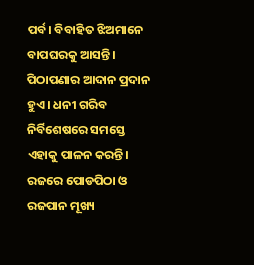ପର୍ବ। ବିବାହିତ ଝିଅମାନେ ବାପଘରକୁ ଆସନ୍ତି। ପିଠାପଣାର ଆଦାନ ପ୍ରଦାନ ହୁଏ । ଧନୀ ଗରିବ ନିର୍ବିଶେଷରେ ସମସ୍ତେ ଏହାକୁ ପାଳନ କରନ୍ତି। ରଜରେ ପୋଡପିଠା ଓ ରଜପାନ ମୂଖ୍ୟ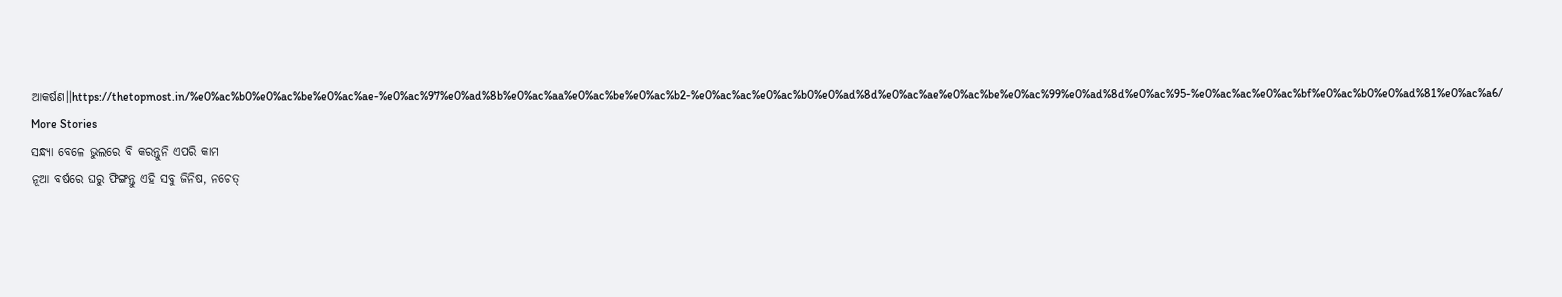ଆକର୍ଷଣ।।https://thetopmost.in/%e0%ac%b0%e0%ac%be%e0%ac%ae-%e0%ac%97%e0%ad%8b%e0%ac%aa%e0%ac%be%e0%ac%b2-%e0%ac%ac%e0%ac%b0%e0%ad%8d%e0%ac%ae%e0%ac%be%e0%ac%99%e0%ad%8d%e0%ac%95-%e0%ac%ac%e0%ac%bf%e0%ac%b0%e0%ad%81%e0%ac%a6/
More Stories
ସନ୍ଧ୍ୟା ବେଳେ ଭୁଲରେ ବି କରନ୍ତୁନି ଏପରି କାମ
ନୂଆ ବର୍ଷରେ ଘରୁ ଫିଙ୍ଗନ୍ତୁ ଏହି ସବୁ ଜିନିଷ, ନଚେତ୍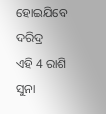ହୋଇଯିବେ ଦରିଦ୍ର
ଏହି 4 ରାଶି ସୁନା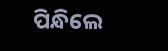ପିନ୍ଧିଲେ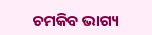ଚମକିବ ଭାଗ୍ୟ